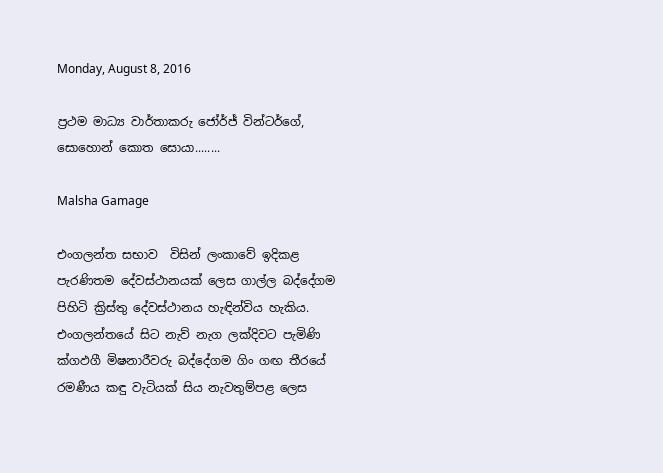Monday, August 8, 2016

ප්‍රථම මාධ්‍ය වාර්තාකරු ජෝර්ජ් වින්ටර්ගේ, සොහොන් කොත සොයා........

Malsha Gamage

එංගලන්ත සභාව  විසින් ලංකාවේ ඉදිකළ පැරණිතම දේවස්ථානයක් ලෙස ගාල්ල බද්දේගම පිහිටි ක්‍රිස්තු දේවස්ථානය හැඳින්විය හැකිය. එංගලන්තයේ සිට නැව් නැග ලක්දිවට පැමිණි ක්‍ගඵගී මිෂනාරීවරු බද්දේගම ගිං ගඟ තීරයේ රමණීය කඳු වැටියක් සිය නැවතුම්පළ ලෙස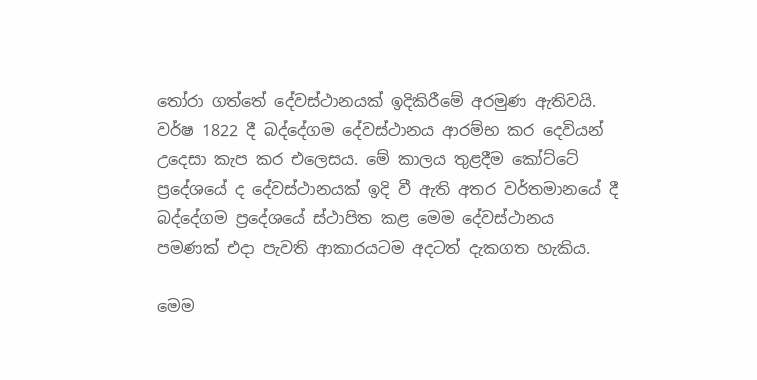තෝරා ගත්තේ දේවස්ථානයක් ඉදිකිරීමේ අරමුණ ඇතිවයි. වර්ෂ 1822 දී බද්දේගම දේවස්ථානය ආරම්භ කර දෙවියන් උදෙසා කැප කර එලෙසය. මේ කාලය තුළදීම කෝට්ටේ ප්‍රදේශයේ ද දේවස්ථානයක් ඉදි වී ඇති අතර වර්තමානයේ දී බද්දේගම ප්‍රදේශයේ ස්ථාපිත කළ මෙම දේවස්ථානය පමණක් එදා පැවති ආකාරයටම අදටත් දැකගත හැකිය.

මෙම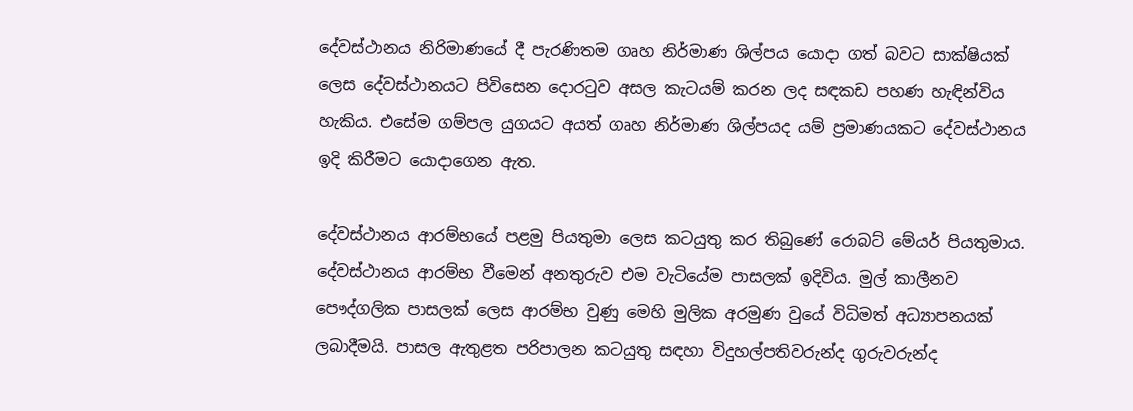දේවස්ථානය නිරිමාණයේ දී පැරණිතම ගෘහ නිර්මාණ ශිල්පය යොදා ගත් බවට සාක්ෂියක් ලෙස දේවස්ථානයට පිවිසෙන දොරටුව අසල කැටයම් කරන ලද සඳකඩ පහණ හැඳින්විය හැකිය. එසේම ගම්පල යුගයට අයත් ගෘහ නිර්මාණ ශිල්පයද යම් ප්‍රමාණයකට දේවස්ථානය ඉදි කිරීමට යොදාගෙන ඇත.

දේවස්ථානය ආරම්භයේ පළමු පියතුමා ලෙස කටයුතු කර තිබුණේ රොබට් මේයර් පියතුමාය. දේවස්ථානය ආරම්භ වීමෙන් අනතුරුව එම වැටියේම පාසලක් ඉදිවිය. මුල් කාලීනව පෞද්ගලික පාසලක් ලෙස ආරම්භ වුණු මෙහි මුලික අරමුණ වුයේ විධිමත් අධ්‍යාපනයක් ලබාදීමයි. පාසල ඇතුළත පරිපාලන කටයුතු සඳහා විදුහල්පතිවරුන්ද ගුරුවරුන්ද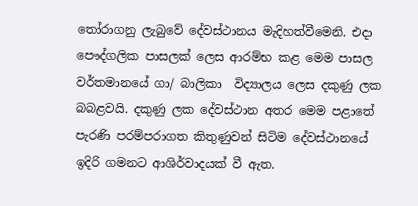තෝරාගනු ලැබුවේ දේවස්ථානය මැදිහත්වීමෙනි. එදා පෞද්ගලික පාසලක් ලෙස ආරම්භ කළ මෙම පාසල වර්තමානයේ ගා/ බාලිකා  විද්‍යාලය ලෙස දකුණු ලක බබළවයි. දකුණු ලක දේවස්ථාන අතර මෙම පළාතේ පැරණි පරම්පරාගත කිතුණුවන් සිටිම දේවස්ථානයේ ඉදිරි ගමනට ආශිර්වාදයක් වී ඇත.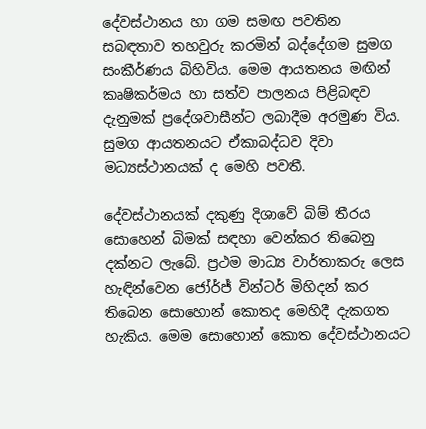දේවස්ථානය හා ගම සමඟ පවතින සබඳතාව තහවුරු කරමින් බද්දේගම සුමග සංකීර්ණය බිහිවිය. මෙම ආයතනය මඟින් කෘෂිකර්මය හා සත්ව පාලනය පිළිබඳව දැනුමක් ප්‍රදේශවාසීන්ට ලබාදීම අරමුණ විය. සුමග ආයතනයට ඒකාබද්ධව දිවා මධ්‍යස්ථානයක් ද මෙහි පවතී.

දේවස්ථානයක් දකුණු දිශාවේ බිම් තීරය සොහෙන් බිමක් සඳහා වෙන්කර තිබෙනු දක්නට ලැබේ. ප්‍රථම මාධ්‍ය වාර්තාකරු ලෙස හැඳින්වෙන ජෝර්ජ් වින්ටර් මිහිදන් කර තිබෙන සොහොන් කොතද මෙහිදී දැකගත හැකිය. මෙම සොහොන් කොත දේවස්ථානයට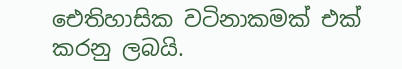ඓතිහාසික වටිනාකමක් එක් කරනු ලබයි.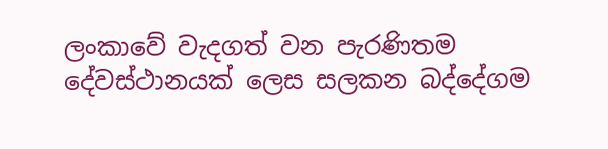ලංකාවේ වැදගත් වන පැරණිතම දේවස්ථානයක් ලෙස සලකන බද්දේගම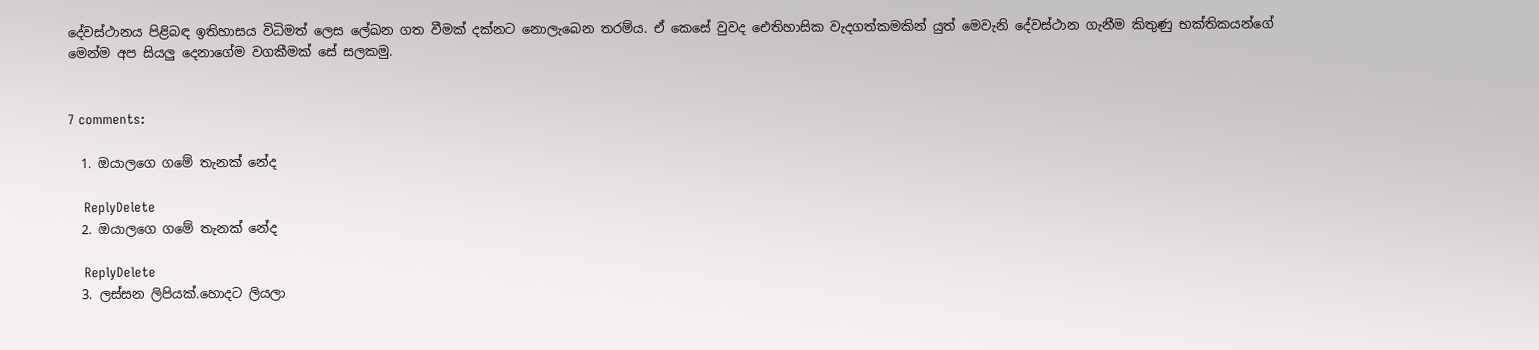දේවස්ථානය පිළිබඳ ඉතිහාසය විධිමත් ලෙස ලේඛන ගත වීමක් දක්නට නොලැබෙන තරම්ය. ඒ කෙසේ වුවද ඓතිහාසික වැදගත්කමකින් යුත් මෙවැනි දේවස්ථාන ගැනීම කිතුණු භක්තිකයන්ගේ මෙන්ම අප සියලු දෙනාගේම වගකීමක් සේ සලකමු.


7 comments:

  1. ඔයාලගෙ ගමේ තැනක් නේද

    ReplyDelete
  2. ඔයාලගෙ ගමේ තැනක් නේද

    ReplyDelete
  3. ලස්සන ලිපියක්.හොදට ලියලා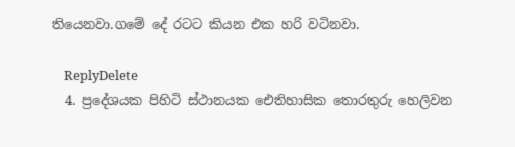තියෙනවා.ගමේ දේ රටට කියන එක හරි වටිනවා.

    ReplyDelete
  4. ප්‍රදේශයක පිහිටි ස්ථානයක ඓතිහාසික තොරතුරු හෙලිවන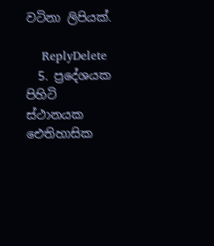වටිනා ලිපියක්.

    ReplyDelete
  5. ප්‍රදේශයක පිහිටි ස්ථානයක ඓතිහාසික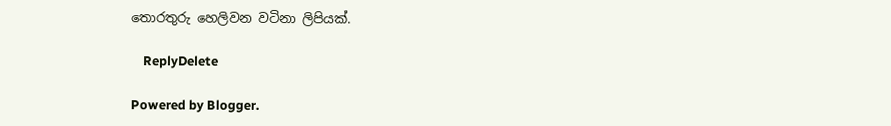තොරතුරු හෙලිවන වටිනා ලිපියක්.

    ReplyDelete

Powered by Blogger.